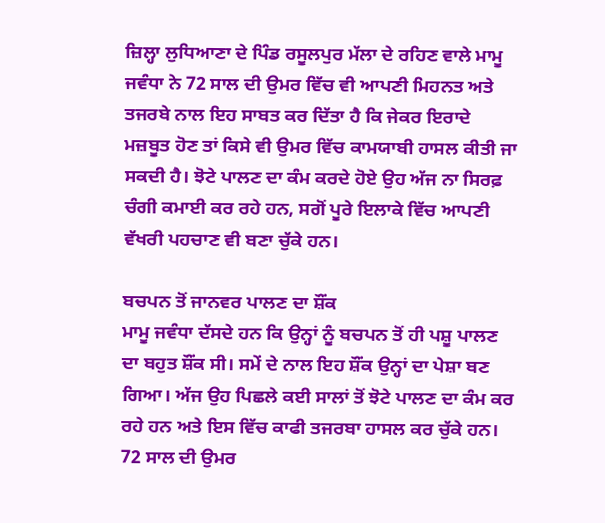ਜ਼ਿਲ੍ਹਾ ਲੁਧਿਆਣਾ ਦੇ ਪਿੰਡ ਰਸੂਲਪੁਰ ਮੱਲਾ ਦੇ ਰਹਿਣ ਵਾਲੇ ਮਾਮੂ ਜਵੰਧਾ ਨੇ 72 ਸਾਲ ਦੀ ਉਮਰ ਵਿੱਚ ਵੀ ਆਪਣੀ ਮਿਹਨਤ ਅਤੇ ਤਜਰਬੇ ਨਾਲ ਇਹ ਸਾਬਤ ਕਰ ਦਿੱਤਾ ਹੈ ਕਿ ਜੇਕਰ ਇਰਾਦੇ ਮਜ਼ਬੂਤ ਹੋਣ ਤਾਂ ਕਿਸੇ ਵੀ ਉਮਰ ਵਿੱਚ ਕਾਮਯਾਬੀ ਹਾਸਲ ਕੀਤੀ ਜਾ ਸਕਦੀ ਹੈ। ਝੋਟੇ ਪਾਲਣ ਦਾ ਕੰਮ ਕਰਦੇ ਹੋਏ ਉਹ ਅੱਜ ਨਾ ਸਿਰਫ਼ ਚੰਗੀ ਕਮਾਈ ਕਰ ਰਹੇ ਹਨ, ਸਗੋਂ ਪੂਰੇ ਇਲਾਕੇ ਵਿੱਚ ਆਪਣੀ ਵੱਖਰੀ ਪਹਚਾਣ ਵੀ ਬਣਾ ਚੁੱਕੇ ਹਨ।

ਬਚਪਨ ਤੋਂ ਜਾਨਵਰ ਪਾਲਣ ਦਾ ਸ਼ੌਂਕ
ਮਾਮੂ ਜਵੰਧਾ ਦੱਸਦੇ ਹਨ ਕਿ ਉਨ੍ਹਾਂ ਨੂੰ ਬਚਪਨ ਤੋਂ ਹੀ ਪਸ਼ੂ ਪਾਲਣ ਦਾ ਬਹੁਤ ਸ਼ੌਂਕ ਸੀ। ਸਮੇਂ ਦੇ ਨਾਲ ਇਹ ਸ਼ੌਂਕ ਉਨ੍ਹਾਂ ਦਾ ਪੇਸ਼ਾ ਬਣ ਗਿਆ। ਅੱਜ ਉਹ ਪਿਛਲੇ ਕਈ ਸਾਲਾਂ ਤੋਂ ਝੋਟੇ ਪਾਲਣ ਦਾ ਕੰਮ ਕਰ ਰਹੇ ਹਨ ਅਤੇ ਇਸ ਵਿੱਚ ਕਾਫੀ ਤਜਰਬਾ ਹਾਸਲ ਕਰ ਚੁੱਕੇ ਹਨ। 72 ਸਾਲ ਦੀ ਉਮਰ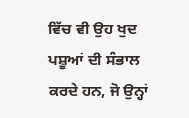ਵਿੱਚ ਵੀ ਉਹ ਖੁਦ ਪਸ਼ੂਆਂ ਦੀ ਸੰਭਾਲ ਕਰਦੇ ਹਨ, ਜੋ ਉਨ੍ਹਾਂ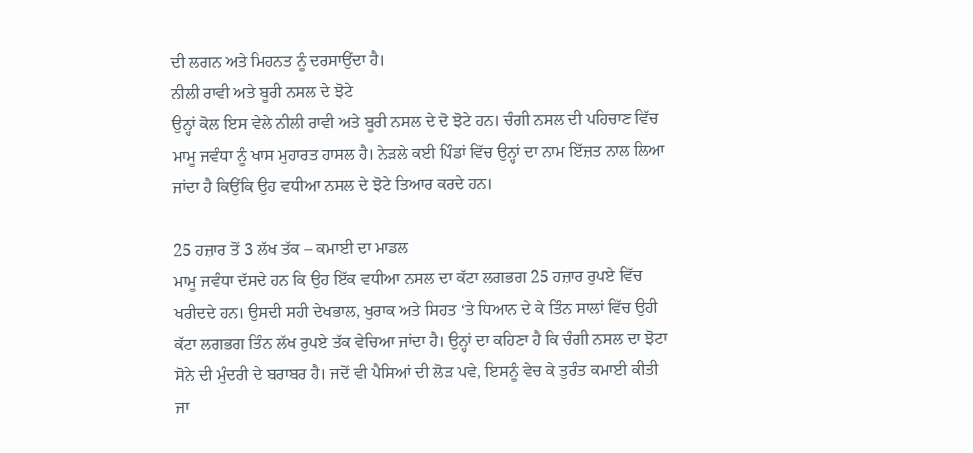ਦੀ ਲਗਨ ਅਤੇ ਮਿਹਨਤ ਨੂੰ ਦਰਸਾਉਂਦਾ ਹੈ।
ਨੀਲੀ ਰਾਵੀ ਅਤੇ ਬੂਰੀ ਨਸਲ ਦੇ ਝੋਟੇ
ਉਨ੍ਹਾਂ ਕੋਲ ਇਸ ਵੇਲੇ ਨੀਲੀ ਰਾਵੀ ਅਤੇ ਬੂਰੀ ਨਸਲ ਦੇ ਦੋ ਝੋਟੇ ਹਨ। ਚੰਗੀ ਨਸਲ ਦੀ ਪਹਿਚਾਣ ਵਿੱਚ ਮਾਮੂ ਜਵੰਧਾ ਨੂੰ ਖਾਸ ਮੁਹਾਰਤ ਹਾਸਲ ਹੈ। ਨੇੜਲੇ ਕਈ ਪਿੰਡਾਂ ਵਿੱਚ ਉਨ੍ਹਾਂ ਦਾ ਨਾਮ ਇੱਜ਼ਤ ਨਾਲ ਲਿਆ ਜਾਂਦਾ ਹੈ ਕਿਉਂਕਿ ਉਹ ਵਧੀਆ ਨਸਲ ਦੇ ਝੋਟੇ ਤਿਆਰ ਕਰਦੇ ਹਨ।

25 ਹਜ਼ਾਰ ਤੋਂ 3 ਲੱਖ ਤੱਕ – ਕਮਾਈ ਦਾ ਮਾਡਲ
ਮਾਮੂ ਜਵੰਧਾ ਦੱਸਦੇ ਹਨ ਕਿ ਉਹ ਇੱਕ ਵਧੀਆ ਨਸਲ ਦਾ ਕੱਟਾ ਲਗਭਗ 25 ਹਜ਼ਾਰ ਰੁਪਏ ਵਿੱਚ ਖਰੀਦਦੇ ਹਨ। ਉਸਦੀ ਸਹੀ ਦੇਖਭਾਲ, ਖੁਰਾਕ ਅਤੇ ਸਿਹਤ ‘ਤੇ ਧਿਆਨ ਦੇ ਕੇ ਤਿੰਨ ਸਾਲਾਂ ਵਿੱਚ ਉਹੀ ਕੱਟਾ ਲਗਭਗ ਤਿੰਨ ਲੱਖ ਰੁਪਏ ਤੱਕ ਵੇਚਿਆ ਜਾਂਦਾ ਹੈ। ਉਨ੍ਹਾਂ ਦਾ ਕਹਿਣਾ ਹੈ ਕਿ ਚੰਗੀ ਨਸਲ ਦਾ ਝੋਟਾ ਸੋਨੇ ਦੀ ਮੁੰਦਰੀ ਦੇ ਬਰਾਬਰ ਹੈ। ਜਦੋਂ ਵੀ ਪੈਸਿਆਂ ਦੀ ਲੋੜ ਪਵੇ, ਇਸਨੂੰ ਵੇਚ ਕੇ ਤੁਰੰਤ ਕਮਾਈ ਕੀਤੀ ਜਾ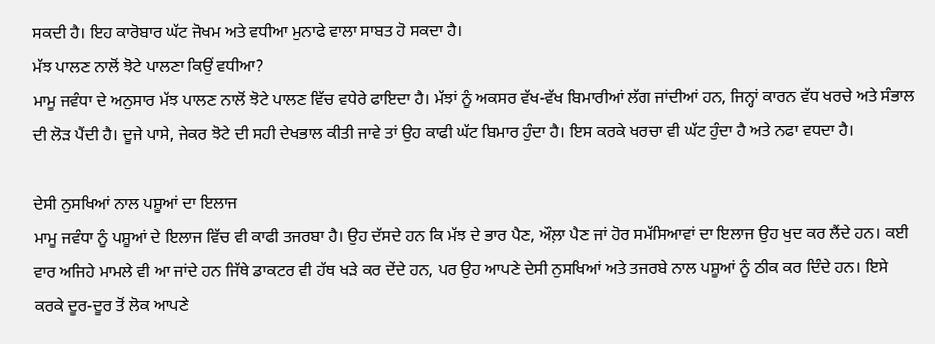ਸਕਦੀ ਹੈ। ਇਹ ਕਾਰੋਬਾਰ ਘੱਟ ਜੋਖਮ ਅਤੇ ਵਧੀਆ ਮੁਨਾਫੇ ਵਾਲਾ ਸਾਬਤ ਹੋ ਸਕਦਾ ਹੈ।
ਮੱਝ ਪਾਲਣ ਨਾਲੋਂ ਝੋਟੇ ਪਾਲਣਾ ਕਿਉਂ ਵਧੀਆ?
ਮਾਮੂ ਜਵੰਧਾ ਦੇ ਅਨੁਸਾਰ ਮੱਝ ਪਾਲਣ ਨਾਲੋਂ ਝੋਟੇ ਪਾਲਣ ਵਿੱਚ ਵਧੇਰੇ ਫਾਇਦਾ ਹੈ। ਮੱਝਾਂ ਨੂੰ ਅਕਸਰ ਵੱਖ-ਵੱਖ ਬਿਮਾਰੀਆਂ ਲੱਗ ਜਾਂਦੀਆਂ ਹਨ, ਜਿਨ੍ਹਾਂ ਕਾਰਨ ਵੱਧ ਖਰਚੇ ਅਤੇ ਸੰਭਾਲ ਦੀ ਲੋੜ ਪੈਂਦੀ ਹੈ। ਦੂਜੇ ਪਾਸੇ, ਜੇਕਰ ਝੋਟੇ ਦੀ ਸਹੀ ਦੇਖਭਾਲ ਕੀਤੀ ਜਾਵੇ ਤਾਂ ਉਹ ਕਾਫੀ ਘੱਟ ਬਿਮਾਰ ਹੁੰਦਾ ਹੈ। ਇਸ ਕਰਕੇ ਖਰਚਾ ਵੀ ਘੱਟ ਹੁੰਦਾ ਹੈ ਅਤੇ ਨਫਾ ਵਧਦਾ ਹੈ।

ਦੇਸੀ ਨੁਸਖਿਆਂ ਨਾਲ ਪਸ਼ੂਆਂ ਦਾ ਇਲਾਜ
ਮਾਮੂ ਜਵੰਧਾ ਨੂੰ ਪਸ਼ੂਆਂ ਦੇ ਇਲਾਜ ਵਿੱਚ ਵੀ ਕਾਫੀ ਤਜਰਬਾ ਹੈ। ਉਹ ਦੱਸਦੇ ਹਨ ਕਿ ਮੱਝ ਦੇ ਭਾਰ ਪੈਣ, ਔਲ਼ਾ ਪੈਣ ਜਾਂ ਹੋਰ ਸਮੱਸਿਆਵਾਂ ਦਾ ਇਲਾਜ ਉਹ ਖੁਦ ਕਰ ਲੈਂਦੇ ਹਨ। ਕਈ ਵਾਰ ਅਜਿਹੇ ਮਾਮਲੇ ਵੀ ਆ ਜਾਂਦੇ ਹਨ ਜਿੱਥੇ ਡਾਕਟਰ ਵੀ ਹੱਥ ਖੜੇ ਕਰ ਦੇਂਦੇ ਹਨ, ਪਰ ਉਹ ਆਪਣੇ ਦੇਸੀ ਨੁਸਖਿਆਂ ਅਤੇ ਤਜਰਬੇ ਨਾਲ ਪਸ਼ੂਆਂ ਨੂੰ ਠੀਕ ਕਰ ਦਿੰਦੇ ਹਨ। ਇਸੇ ਕਰਕੇ ਦੂਰ-ਦੂਰ ਤੋਂ ਲੋਕ ਆਪਣੇ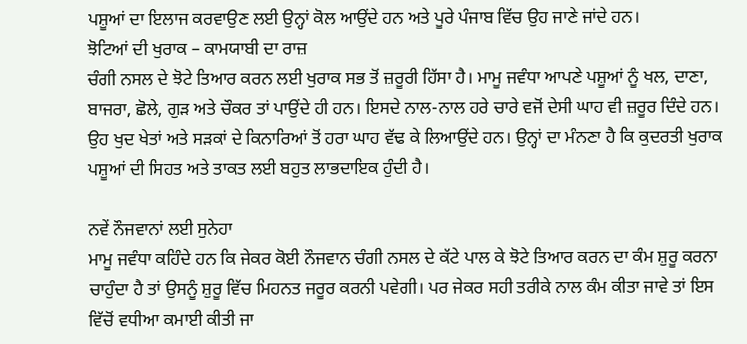ਪਸ਼ੂਆਂ ਦਾ ਇਲਾਜ ਕਰਵਾਉਣ ਲਈ ਉਨ੍ਹਾਂ ਕੋਲ ਆਉਂਦੇ ਹਨ ਅਤੇ ਪੂਰੇ ਪੰਜਾਬ ਵਿੱਚ ਉਹ ਜਾਣੇ ਜਾਂਦੇ ਹਨ।
ਝੋਟਿਆਂ ਦੀ ਖੁਰਾਕ – ਕਾਮਯਾਬੀ ਦਾ ਰਾਜ਼
ਚੰਗੀ ਨਸਲ ਦੇ ਝੋਟੇ ਤਿਆਰ ਕਰਨ ਲਈ ਖੁਰਾਕ ਸਭ ਤੋਂ ਜ਼ਰੂਰੀ ਹਿੱਸਾ ਹੈ। ਮਾਮੂ ਜਵੰਧਾ ਆਪਣੇ ਪਸ਼ੂਆਂ ਨੂੰ ਖਲ, ਦਾਣਾ, ਬਾਜਰਾ, ਛੋਲੇ, ਗੁੜ ਅਤੇ ਚੌਕਰ ਤਾਂ ਪਾਉਂਦੇ ਹੀ ਹਨ। ਇਸਦੇ ਨਾਲ-ਨਾਲ ਹਰੇ ਚਾਰੇ ਵਜੋਂ ਦੇਸੀ ਘਾਹ ਵੀ ਜ਼ਰੂਰ ਦਿੰਦੇ ਹਨ। ਉਹ ਖੁਦ ਖੇਤਾਂ ਅਤੇ ਸੜਕਾਂ ਦੇ ਕਿਨਾਰਿਆਂ ਤੋਂ ਹਰਾ ਘਾਹ ਵੱਢ ਕੇ ਲਿਆਉਂਦੇ ਹਨ। ਉਨ੍ਹਾਂ ਦਾ ਮੰਨਣਾ ਹੈ ਕਿ ਕੁਦਰਤੀ ਖੁਰਾਕ ਪਸ਼ੂਆਂ ਦੀ ਸਿਹਤ ਅਤੇ ਤਾਕਤ ਲਈ ਬਹੁਤ ਲਾਭਦਾਇਕ ਹੁੰਦੀ ਹੈ।

ਨਵੇਂ ਨੌਜਵਾਨਾਂ ਲਈ ਸੁਨੇਹਾ
ਮਾਮੂ ਜਵੰਧਾ ਕਹਿੰਦੇ ਹਨ ਕਿ ਜੇਕਰ ਕੋਈ ਨੌਜਵਾਨ ਚੰਗੀ ਨਸਲ ਦੇ ਕੱਟੇ ਪਾਲ ਕੇ ਝੋਟੇ ਤਿਆਰ ਕਰਨ ਦਾ ਕੰਮ ਸ਼ੁਰੂ ਕਰਨਾ ਚਾਹੁੰਦਾ ਹੈ ਤਾਂ ਉਸਨੂੰ ਸ਼ੁਰੂ ਵਿੱਚ ਮਿਹਨਤ ਜਰੂਰ ਕਰਨੀ ਪਵੇਗੀ। ਪਰ ਜੇਕਰ ਸਹੀ ਤਰੀਕੇ ਨਾਲ ਕੰਮ ਕੀਤਾ ਜਾਵੇ ਤਾਂ ਇਸ ਵਿੱਚੋਂ ਵਧੀਆ ਕਮਾਈ ਕੀਤੀ ਜਾ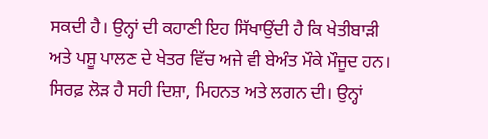ਸਕਦੀ ਹੈ। ਉਨ੍ਹਾਂ ਦੀ ਕਹਾਣੀ ਇਹ ਸਿੱਖਾਉਂਦੀ ਹੈ ਕਿ ਖੇਤੀਬਾੜੀ ਅਤੇ ਪਸ਼ੂ ਪਾਲਣ ਦੇ ਖੇਤਰ ਵਿੱਚ ਅਜੇ ਵੀ ਬੇਅੰਤ ਮੌਕੇ ਮੌਜੂਦ ਹਨ। ਸਿਰਫ਼ ਲੋੜ ਹੈ ਸਹੀ ਦਿਸ਼ਾ, ਮਿਹਨਤ ਅਤੇ ਲਗਨ ਦੀ। ਉਨ੍ਹਾਂ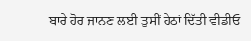ਬਾਰੇ ਹੋਰ ਜਾਨਣ ਲਈ ਤੁਸੀਂ ਹੇਠਾਂ ਦਿੱਤੀ ਵੀਡੀਓ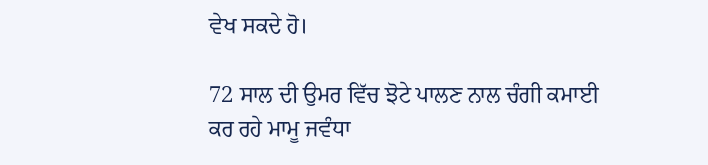ਵੇਖ ਸਕਦੇ ਹੋ।

72 ਸਾਲ ਦੀ ਉਮਰ ਵਿੱਚ ਝੋਟੇ ਪਾਲਣ ਨਾਲ ਚੰਗੀ ਕਮਾਈ ਕਰ ਰਹੇ ਮਾਮੂ ਜਵੰਧਾ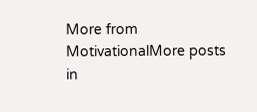More from MotivationalMore posts in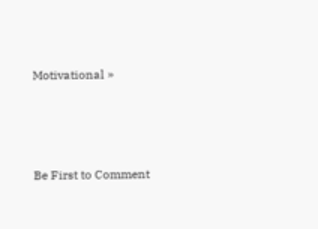Motivational »






Be First to Comment